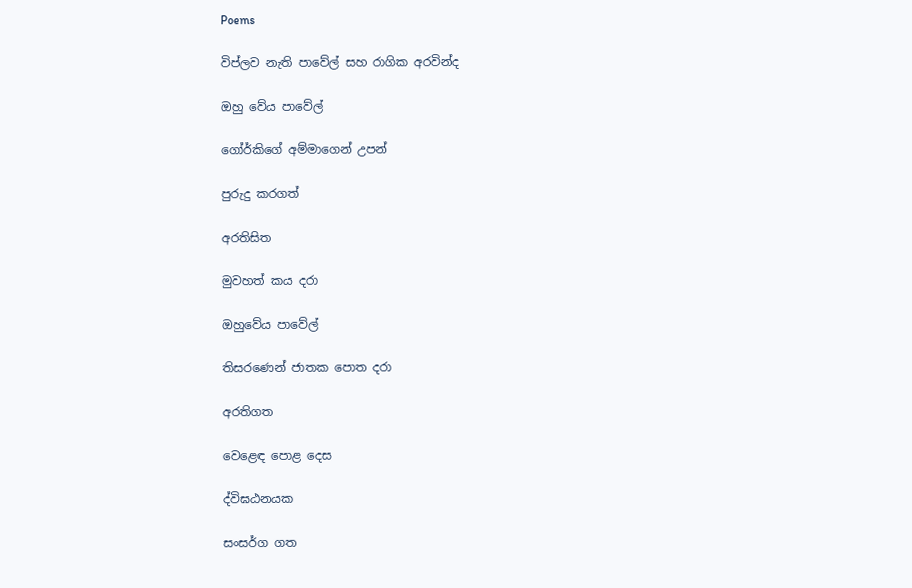Poems

විප්ලව නැති පාවේල් සහ රාගික අරවින්ද

ඔහු වේය පාවේල්

ගෝර්කිගේ අම්මාගෙන් උපන්

පුරුදු කරගත්

අරතිසිත

මුවහත් කය දරා

ඔහුවේය පාවේල්

තිසරණෙන් ජාතක පොත දරා

අරතිගත

වෙළෙඳ පොළ දෙස

ද්විඝඨනයක

සංසර්ග ගත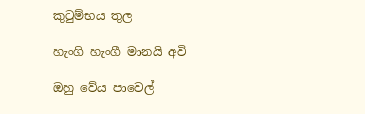කුටුම්භය තුල

හැංගි හැංගී මානයි අවි

ඔහු වේය පාවෙල්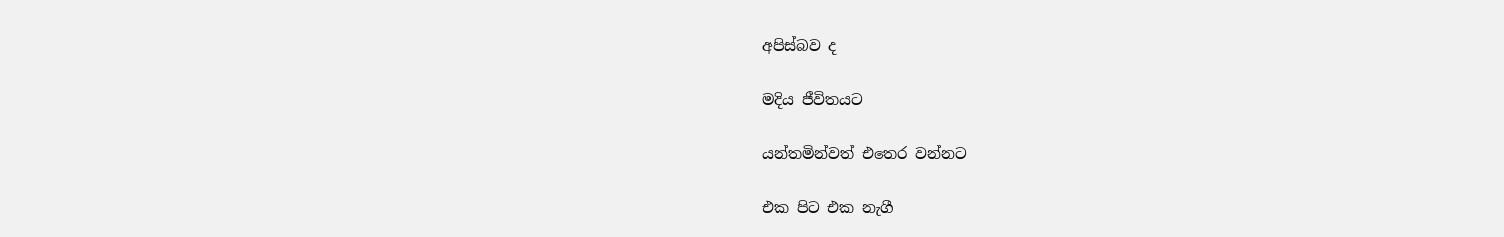අපිස්බව ද

මදිය ජීවිතයට

යන්තමින්වත් එතෙර වන්නට

එක පිට එක නැගී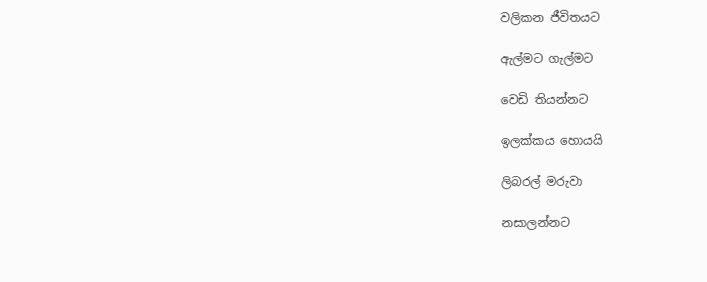වලිකන ජීවිතයට

ඇල්මට ගැල්මට

වෙඩි තියන්නට

ඉලක්කය හොයයි

ලිබරල් මරුවා

නසාලන්නට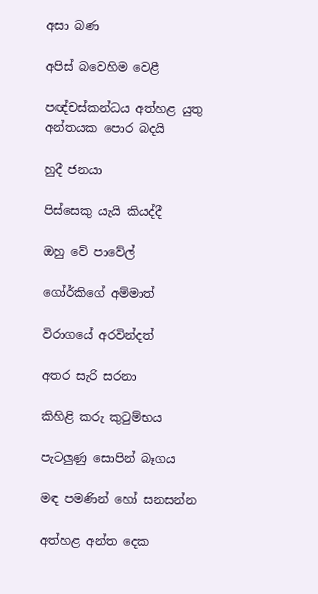අසා බණ

අපිස් බවෙහිම වෙළී

පඥ්චස්කන්ධය අත්හළ යුතු අන්තයක පොර බදයි

හුදී ජනයා

පිස්සෙකු යැයි කියද්දී

ඔහු වේ පාවේල්

ගෝර්කිගේ අම්මාත්

විරාගයේ අරවින්දත්

අතර සැරි සරනා

කිහිළි කරු කුටුම්භය

පැටලුණු සොපින් බෑගය

මඳ පමණින් හෝ සනසන්න

අත්හළ අන්ත දෙක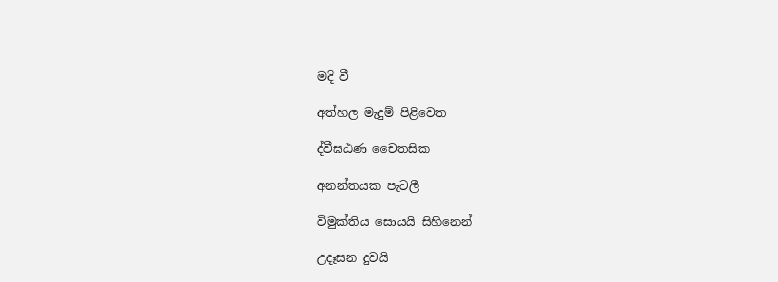මදි වී

අත්හල මැදුම් පිළිවෙත

ද්වීඝඨණ චෛතසික

අනන්තයක පැටලී

විමුක්තිය සොයයි සිහිනෙන්

උදෑසන දුවයි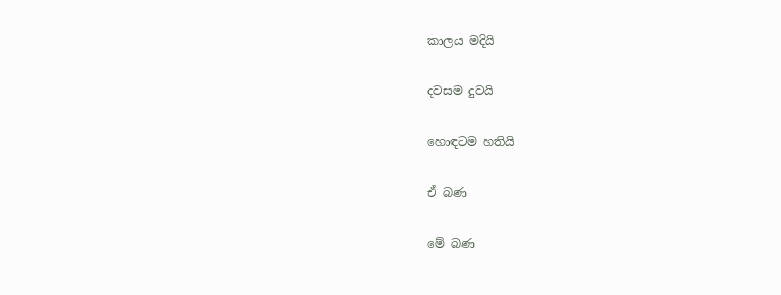කාලය මදියි

දවසම දුවයි

හොඳටම හතියි

ඒ බණ‍

මේ බණ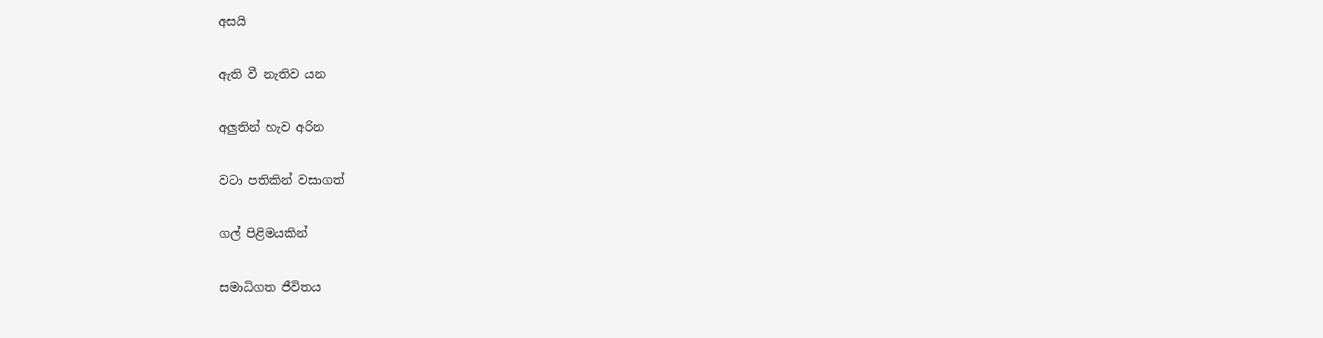අසයි

ඇති වී නැතිව යන

අලුතින් හැව අරින

වටා පතිකින් වසාගත්

ගල් පිළිමයකින්

සමාධිගත ජීවිතය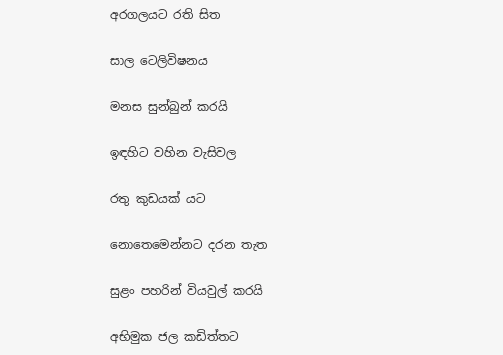අරගලයට රති සිත

සාල ටෙලිවිෂනය

මනස සුන්බුන් කරයි

ඉඳහිට වහින වැසිවල

රතු කුඩයක් යට

නොතෙමෙන්නට දරන තැත

සුළං පහරින් වියවුල් කරයි

අභිමුක ජල කඩිත්තට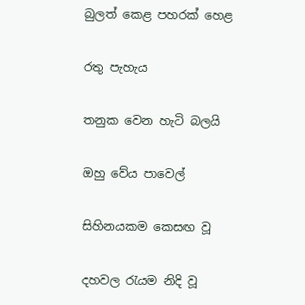බුලත් කෙළ පහරක් හෙළ

රතු පැහැය

තනුක වෙන හැටි බලයි

ඔහු වේය පාවෙල්

සිහිනයකම කෙසඟ වූ

දහවල රැයම නිදි වූ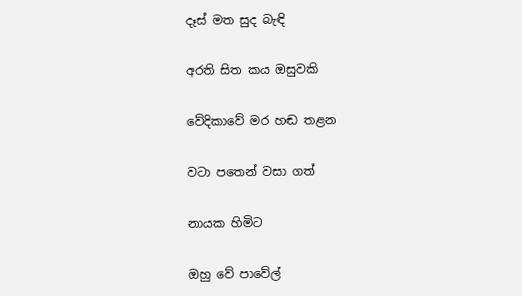දෑස් මත සුද බැඳි

අරති සිත කය ඔසුවකි

වේදිකාවේ මර හඬ තළන

වටා පතෙන් වසා ගත්

නායක හිමිට

ඔහු වේ පාවේල්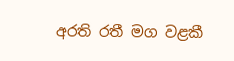අරති රතී මග වළකී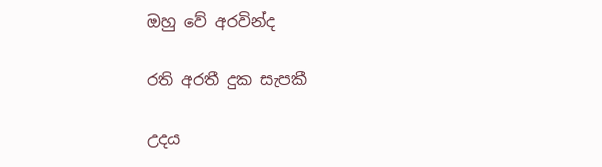ඔහු වේ අරවින්ද

රති අරතී දුක සැපකී

උදය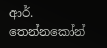ආර්. තෙන්නකෝන්